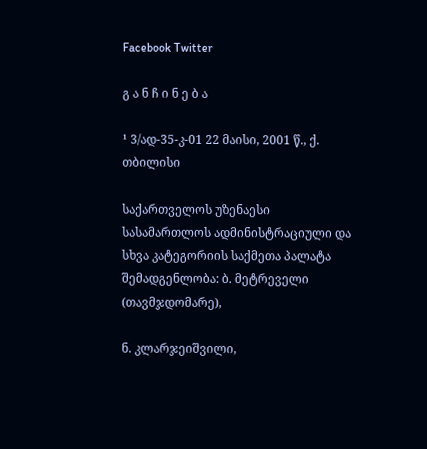Facebook Twitter

გ ა ნ ჩ ი ნ ე ბ ა

¹ 3/ად-35-კ-01 22 მაისი, 2001 წ., ქ. თბილისი

საქართველოს უზენაესი სასამართლოს ადმინისტრაციული და სხვა კატეგორიის საქმეთა პალატა შემადგენლობა: ბ. მეტრეველი (თავმჯდომარე),

ნ. კლარჯეიშვილი,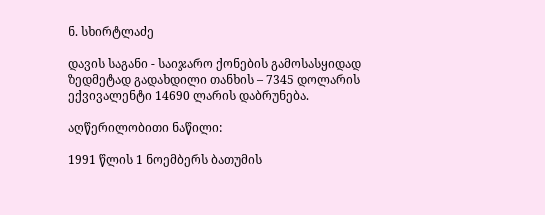ნ. სხირტლაძე

დავის საგანი - საიჯარო ქონების გამოსასყიდად ზედმეტად გადახდილი თანხის – 7345 დოლარის ექვივალენტი 14690 ლარის დაბრუნება.

აღწერილობითი ნაწილი:

1991 წლის 1 ნოემბერს ბათუმის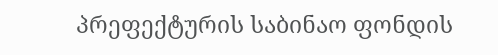პრეფექტურის საბინაო ფონდის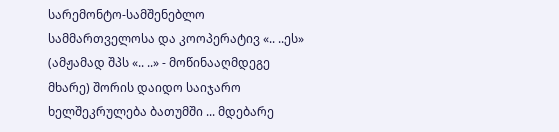სარემონტო-სამშენებლო სამმართველოსა და კოოპერატივ «.. ..ეს» (ამჟამად შპს «.. ..» - მოწინააღმდეგე მხარე) შორის დაიდო საიჯარო ხელშეკრულება ბათუმში ... მდებარე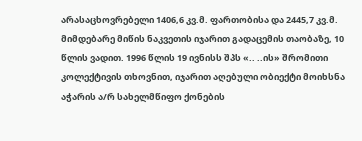არასაცხოვრებელი 1406,6 კვ.მ. ფართობისა და 2445,7 კვ.მ. მიმდებარე მიწის ნაკვეთის იჯარით გადაცემის თაობაზე, 10 წლის ვადით. 1996 წლის 19 ივნისს შპს «.. ..ის» შრომითი კოლექტივის თხოვნით, იჯარით აღებული ობიექტი მოიხსნა აჭარის ა/რ სახელმწიფო ქონების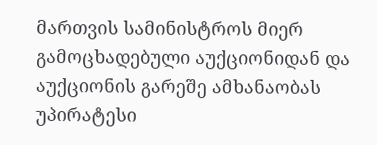მართვის სამინისტროს მიერ გამოცხადებული აუქციონიდან და აუქციონის გარეშე ამხანაობას უპირატესი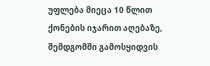უფლება მიეცა 10 წლით ქონების იჯარით აღებაზე, შემდგომში გამოსყიდვის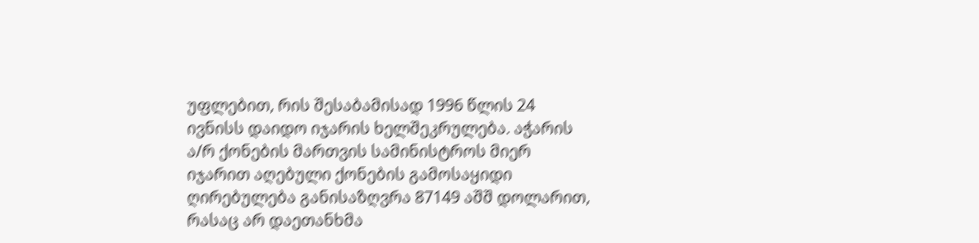უფლებით, რის შესაბამისად 1996 წლის 24 ივნისს დაიდო იჯარის ხელშეკრულება. აჭარის ა/რ ქონების მართვის სამინისტროს მიერ იჯარით აღებული ქონების გამოსაყიდი ღირებულება განისაზღვრა 87149 აშშ დოლარით, რასაც არ დაეთანხმა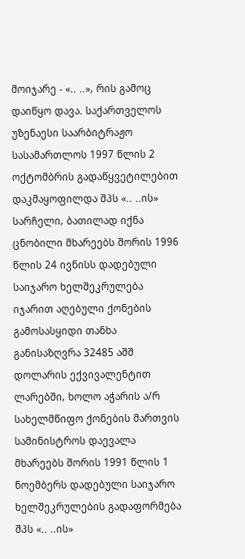მოიჯარე - «.. ..», რის გამოც დაიწყო დავა. საქართველოს უზენაესი საარბიტრაჟო სასამართლოს 1997 წლის 2 ოქტომბრის გადაწყვეტილებით დაკმაყოფილდა შპს «.. ..ის» სარჩელი, ბათილად იქნა ცნობილი მხარეებს შორის 1996 წლის 24 ივნისს დადებული საიჯარო ხელშეკრულება იჯარით აღებული ქონების გამოსასყიდი თანხა განისაზღვრა 32485 აშშ დოლარის ექვივალენტით ლარებში, ხოლო აჭარის ა/რ სახელმწიფო ქონების მართვის სამინისტროს დაევალა მხარეებს შორის 1991 წლის 1 ნოემბერს დადებული საიჯარო ხელშეკრულების გადაფორმება შპს «.. ..ის»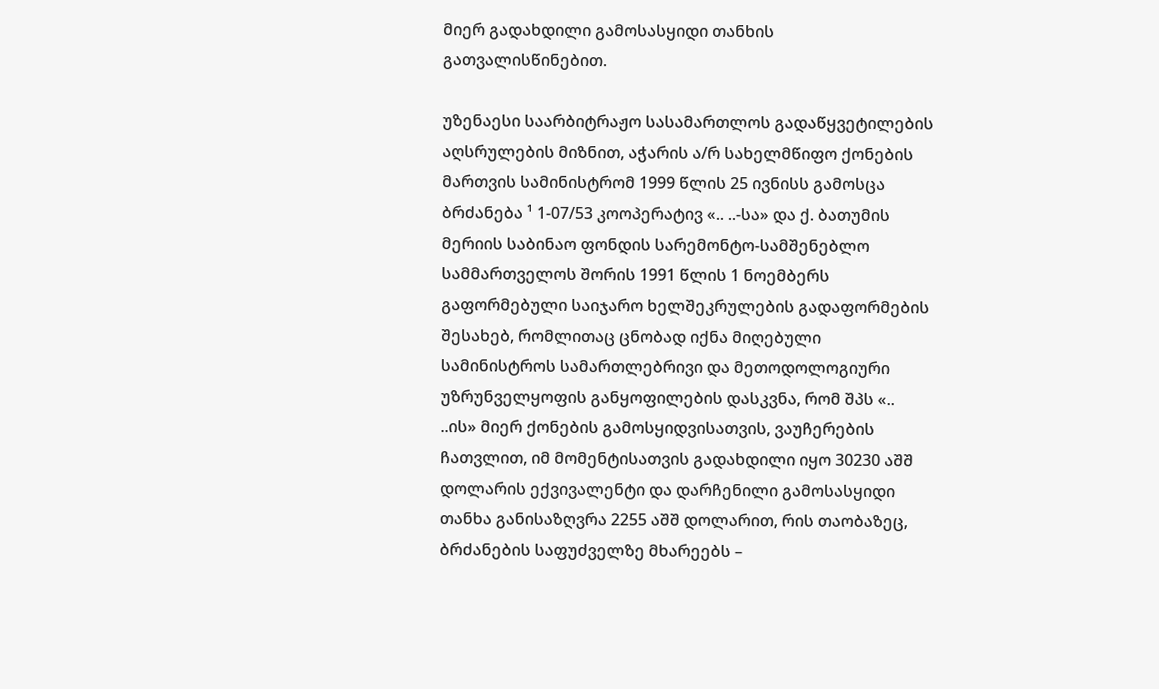მიერ გადახდილი გამოსასყიდი თანხის გათვალისწინებით.

უზენაესი საარბიტრაჟო სასამართლოს გადაწყვეტილების აღსრულების მიზნით, აჭარის ა/რ სახელმწიფო ქონების მართვის სამინისტრომ 1999 წლის 25 ივნისს გამოსცა ბრძანება ¹ 1-07/53 კოოპერატივ «.. ..-სა» და ქ. ბათუმის მერიის საბინაო ფონდის სარემონტო-სამშენებლო სამმართველოს შორის 1991 წლის 1 ნოემბერს გაფორმებული საიჯარო ხელშეკრულების გადაფორმების შესახებ, რომლითაც ცნობად იქნა მიღებული სამინისტროს სამართლებრივი და მეთოდოლოგიური უზრუნველყოფის განყოფილების დასკვნა, რომ შპს «.. ..ის» მიერ ქონების გამოსყიდვისათვის, ვაუჩერების ჩათვლით, იმ მომენტისათვის გადახდილი იყო 30230 აშშ დოლარის ექვივალენტი და დარჩენილი გამოსასყიდი თანხა განისაზღვრა 2255 აშშ დოლარით, რის თაობაზეც, ბრძანების საფუძველზე მხარეებს –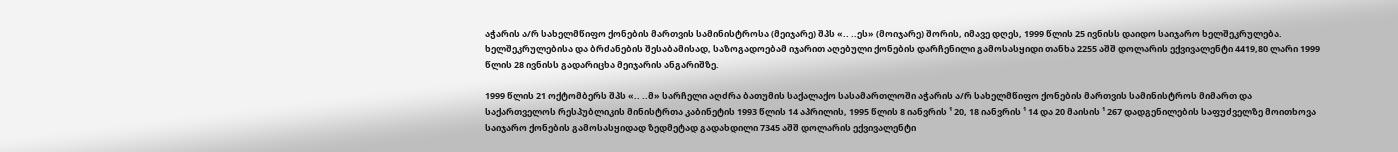აჭარის ა/რ სახელმწიფო ქონების მართვის სამინისტროსა (მეიჯარე) შპს «.. ..ეს» (მოიჯარე) შორის, იმავე დღეს, 1999 წლის 25 ივნისს დაიდო საიჯარო ხელშეკრულება. ხელშეკრულებისა და ბრძანების შესაბამისად, საზოგადოებამ იჯარით აღებული ქონების დარჩენილი გამოსასყიდი თანხა 2255 აშშ დოლარის ექვივალენტი 4419,80 ლარი 1999 წლის 28 ივნისს გადარიცხა მეიჯარის ანგარიშზე.

1999 წლის 21 ოქტომბერს შპს «.. ..მ» სარჩელი აღძრა ბათუმის საქალაქო სასამართლოში აჭარის ა/რ სახელმწიფო ქონების მართვის სამინისტროს მიმართ და საქართველოს რესპუბლიკის მინისტრთა კაბინეტის 1993 წლის 14 აპრილის, 1995 წლის 8 იანვრის ¹ 20, 18 იანვრის ¹ 14 და 20 მაისის ¹ 267 დადგენილების საფუძველზე მოითხოვა საიჯარო ქონების გამოსასყიდად ზედმეტად გადახდილი 7345 აშშ დოლარის ექვივალენტი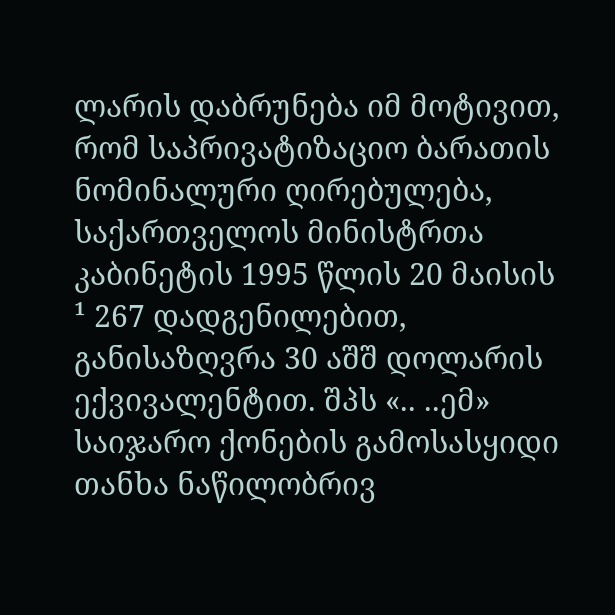ლარის დაბრუნება იმ მოტივით, რომ საპრივატიზაციო ბარათის ნომინალური ღირებულება, საქართველოს მინისტრთა კაბინეტის 1995 წლის 20 მაისის ¹ 267 დადგენილებით, განისაზღვრა 30 აშშ დოლარის ექვივალენტით. შპს «.. ..ემ» საიჯარო ქონების გამოსასყიდი თანხა ნაწილობრივ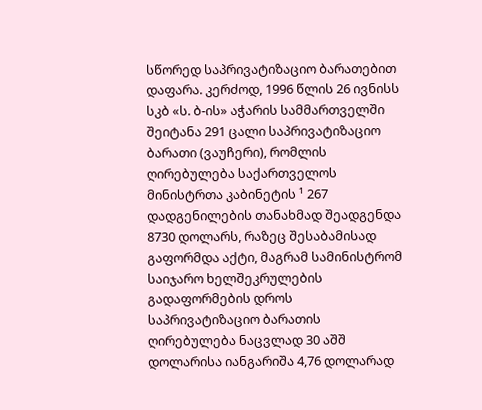სწორედ საპრივატიზაციო ბარათებით დაფარა. კერძოდ, 1996 წლის 26 ივნისს სკბ «ს. ბ-ის» აჭარის სამმართველში შეიტანა 291 ცალი საპრივატიზაციო ბარათი (ვაუჩერი), რომლის ღირებულება საქართველოს მინისტრთა კაბინეტის ¹ 267 დადგენილების თანახმად შეადგენდა 8730 დოლარს, რაზეც შესაბამისად გაფორმდა აქტი, მაგრამ სამინისტრომ საიჯარო ხელშეკრულების გადაფორმების დროს საპრივატიზაციო ბარათის ღირებულება ნაცვლად 30 აშშ დოლარისა იანგარიშა 4,76 დოლარად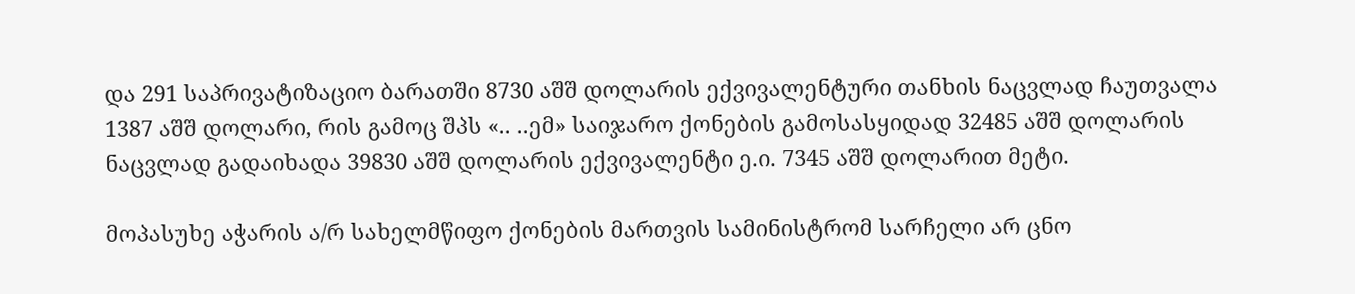და 291 საპრივატიზაციო ბარათში 8730 აშშ დოლარის ექვივალენტური თანხის ნაცვლად ჩაუთვალა 1387 აშშ დოლარი, რის გამოც შპს «.. ..ემ» საიჯარო ქონების გამოსასყიდად 32485 აშშ დოლარის ნაცვლად გადაიხადა 39830 აშშ დოლარის ექვივალენტი ე.ი. 7345 აშშ დოლარით მეტი.

მოპასუხე აჭარის ა/რ სახელმწიფო ქონების მართვის სამინისტრომ სარჩელი არ ცნო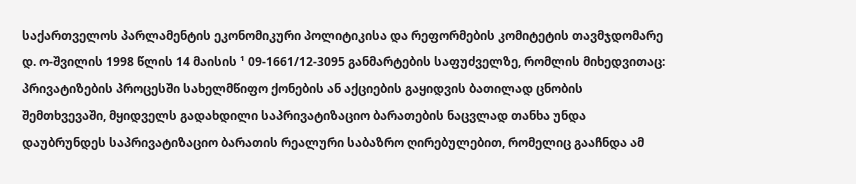საქართველოს პარლამენტის ეკონომიკური პოლიტიკისა და რეფორმების კომიტეტის თავმჯდომარე დ. ო-შვილის 1998 წლის 14 მაისის ¹ 09-1661/12-3095 განმარტების საფუძველზე, რომლის მიხედვითაც: პრივატიზების პროცესში სახელმწიფო ქონების ან აქციების გაყიდვის ბათილად ცნობის შემთხვევაში, მყიდველს გადახდილი საპრივატიზაციო ბარათების ნაცვლად თანხა უნდა დაუბრუნდეს საპრივატიზაციო ბარათის რეალური საბაზრო ღირებულებით, რომელიც გააჩნდა ამ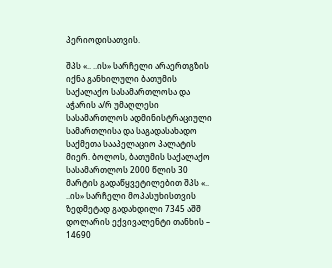პერიოდისათვის.

შპს «.. ..ის» სარჩელი არაერთგზის იქნა განხილული ბათუმის საქალაქო სასამართლოსა და აჭარის ა/რ უმაღლესი სასამართლოს ადმინისტრაციული სამართლისა და საგადასახადო საქმეთა სააპელაციო პალატის მიერ. ბოლოს, ბათუმის საქალაქო სასამართლოს 2000 წლის 30 მარტის გადაწყვეტილებით შპს «.. ..ის» სარჩელი მოპასუხისთვის ზედმეტად გადახდილი 7345 აშშ დოლარის ექვივალენტი თანხის – 14690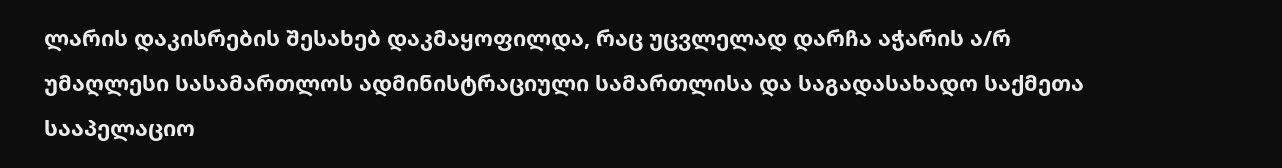ლარის დაკისრების შესახებ დაკმაყოფილდა, რაც უცვლელად დარჩა აჭარის ა/რ უმაღლესი სასამართლოს ადმინისტრაციული სამართლისა და საგადასახადო საქმეთა სააპელაციო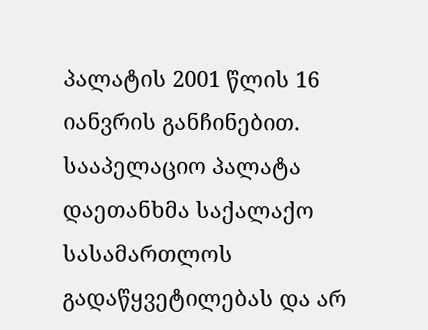პალატის 2001 წლის 16 იანვრის განჩინებით. სააპელაციო პალატა დაეთანხმა საქალაქო სასამართლოს გადაწყვეტილებას და არ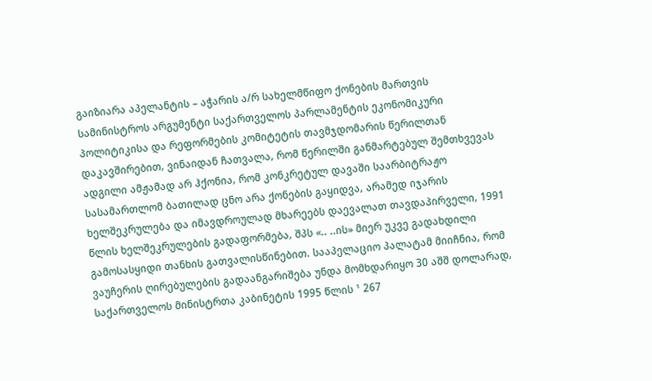გაიზიარა აპელანტის – აჭარის ა/რ სახელმწიფო ქონების მართვის სამინისტროს არგუმენტი საქართველოს პარლამენტის ეკონომიკური პოლიტიკისა და რეფორმების კომიტეტის თავმჯდომარის წერილთან დაკავშირებით, ვინაიდან ჩათვალა, რომ წერილში განმარტებულ შემთხვევას ადგილი ამჟამად არ ჰქონია, რომ კონკრეტულ დავაში საარბიტრაჟო სასამართლომ ბათილად ცნო არა ქონების გაყიდვა, არამედ იჯარის ხელშეკრულება და იმავდროულად მხარეებს დაევალათ თავდაპირველი, 1991 წლის ხელშეკრულების გადაფორმება, შპს «.. ..ის» მიერ უკვე გადახდილი გამოსასყიდი თანხის გათვალისწინებით. სააპელაციო პალატამ მიიჩნია, რომ ვაუჩერის ღირებულების გადაანგარიშება უნდა მომხდარიყო 30 აშშ დოლარად, საქართველოს მინისტრთა კაბინეტის 1995 წლის ¹ 267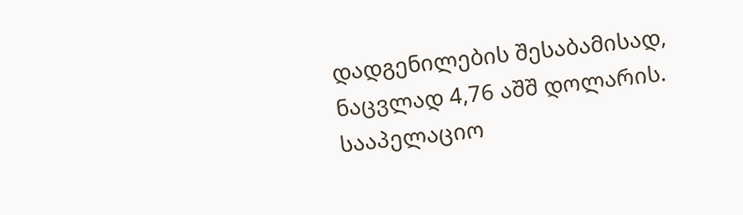დადგენილების შესაბამისად, ნაცვლად 4,76 აშშ დოლარის. სააპელაციო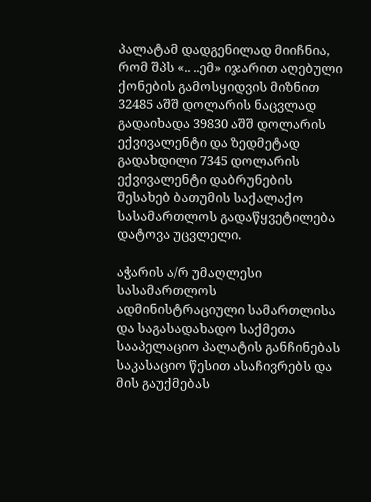პალატამ დადგენილად მიიჩნია, რომ შპს «.. ..ემ» იჯარით აღებული ქონების გამოსყიდვის მიზნით 32485 აშშ დოლარის ნაცვლად გადაიხადა 39830 აშშ დოლარის ექვივალენტი და ზედმეტად გადახდილი 7345 დოლარის ექვივალენტი დაბრუნების შესახებ ბათუმის საქალაქო სასამართლოს გადაწყვეტილება დატოვა უცვლელი.

აჭარის ა/რ უმაღლესი სასამართლოს ადმინისტრაციული სამართლისა და საგასადახადო საქმეთა სააპელაციო პალატის განჩინებას საკასაციო წესით ასაჩივრებს და მის გაუქმებას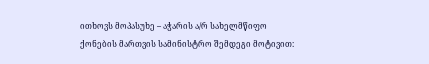ითხოვს მოპასუხე – აჭარის ა/რ სახელმწიფო ქონების მართვის სამინისტრო შემდეგი მოტივით: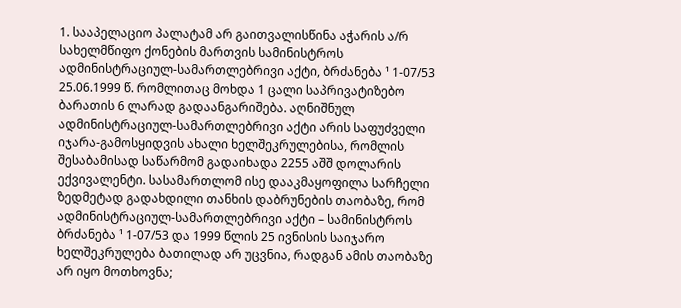1. სააპელაციო პალატამ არ გაითვალისწინა აჭარის ა/რ სახელმწიფო ქონების მართვის სამინისტროს ადმინისტრაციულ-სამართლებრივი აქტი, ბრძანება ¹ 1-07/53 25.06.1999 წ. რომლითაც მოხდა 1 ცალი საპრივატიზებო ბარათის 6 ლარად გადაანგარიშება. აღნიშნულ ადმინისტრაციულ-სამართლებრივი აქტი არის საფუძველი იჯარა-გამოსყიდვის ახალი ხელშეკრულებისა, რომლის შესაბამისად საწარმომ გადაიხადა 2255 აშშ დოლარის ექვივალენტი. სასამართლომ ისე დააკმაყოფილა სარჩელი ზედმეტად გადახდილი თანხის დაბრუნების თაობაზე, რომ ადმინისტრაციულ-სამართლებრივი აქტი – სამინისტროს ბრძანება ¹ 1-07/53 და 1999 წლის 25 ივნისის საიჯარო ხელშეკრულება ბათილად არ უცვნია, რადგან ამის თაობაზე არ იყო მოთხოვნა;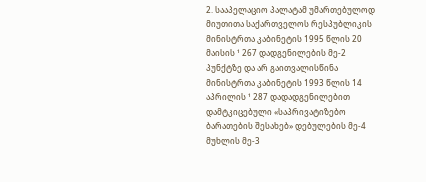2. სააპელაციო პალატამ უმართებულოდ მიუთითა საქართველოს რესპუბლიკის მინისტრთა კაბინეტის 1995 წლის 20 მაისის ¹ 267 დადგენილების მე-2 პუნქტზე და არ გაითვალისწინა მინისტრთა კაბინეტის 1993 წლის 14 აპრილის ¹ 287 დადადგენილებით დამტკიცებული «საპრივატიზებო ბარათების შესახებ» დებულების მე-4 მუხლის მე-3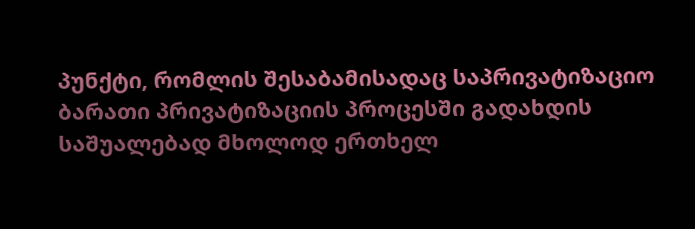პუნქტი, რომლის შესაბამისადაც საპრივატიზაციო ბარათი პრივატიზაციის პროცესში გადახდის საშუალებად მხოლოდ ერთხელ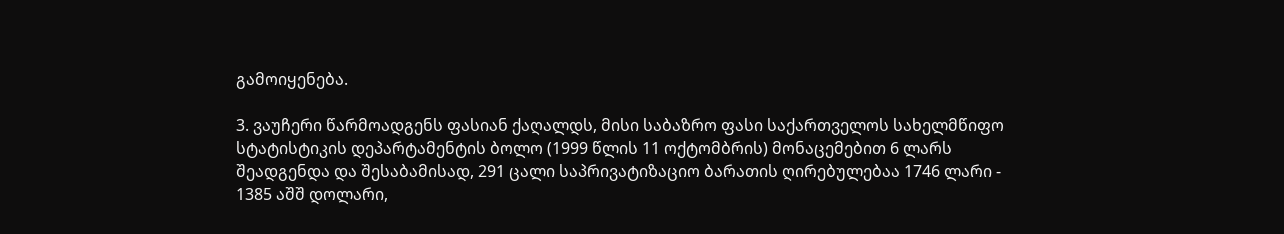გამოიყენება.

3. ვაუჩერი წარმოადგენს ფასიან ქაღალდს, მისი საბაზრო ფასი საქართველოს სახელმწიფო სტატისტიკის დეპარტამენტის ბოლო (1999 წლის 11 ოქტომბრის) მონაცემებით 6 ლარს შეადგენდა და შესაბამისად, 291 ცალი საპრივატიზაციო ბარათის ღირებულებაა 1746 ლარი - 1385 აშშ დოლარი,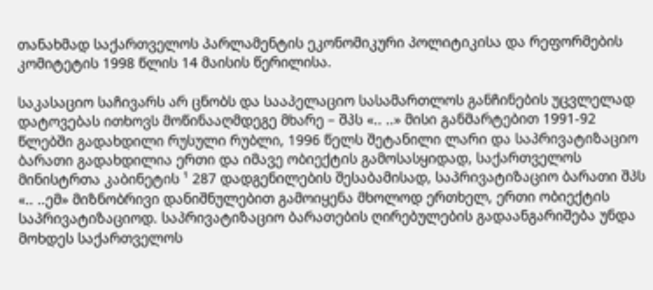თანახმად საქართველოს პარლამენტის ეკონომიკური პოლიტიკისა და რეფორმების კომიტეტის 1998 წლის 14 მაისის წერილისა.

საკასაციო საჩივარს არ ცნობს და სააპელაციო სასამართლოს განჩინების უცვლელად დატოვებას ითხოვს მოწინააღმდეგე მხარე – შპს «.. ..» მისი განმარტებით 1991-92 წლებში გადახდილი რუსული რუბლი, 1996 წელს შეტანილი ლარი და საპრივატიზაციო ბარათი გადახდილია ერთი და იმავე ობიექტის გამოსასყიდად, საქართველოს მინისტრთა კაბინეტის ¹ 287 დადგენილების შესაბამისად, საპრივატიზაციო ბარათი შპს «.. ..ემ» მიზნობრივი დანიშნულებით გამოიყენა მხოლოდ ერთხელ, ერთი ობიექტის საპრივატიზაციოდ. საპრივატიზაციო ბარათების ღირებულების გადაანგარიშება უნდა მოხდეს საქართველოს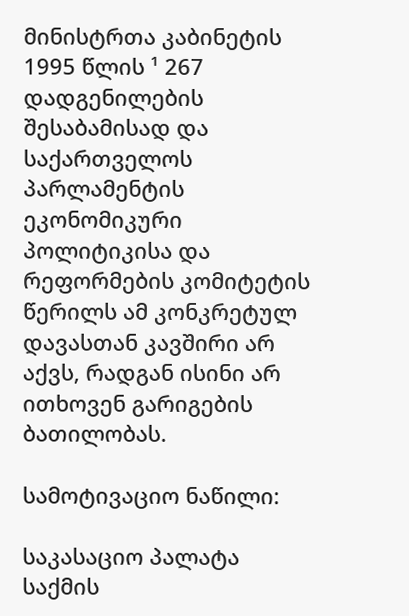მინისტრთა კაბინეტის 1995 წლის ¹ 267 დადგენილების შესაბამისად და საქართველოს პარლამენტის ეკონომიკური პოლიტიკისა და რეფორმების კომიტეტის წერილს ამ კონკრეტულ დავასთან კავშირი არ აქვს, რადგან ისინი არ ითხოვენ გარიგების ბათილობას.

სამოტივაციო ნაწილი:

საკასაციო პალატა საქმის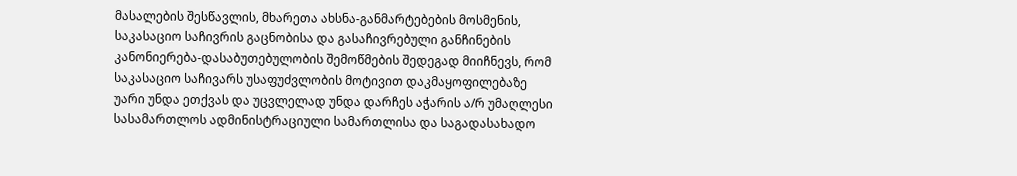მასალების შესწავლის, მხარეთა ახსნა-განმარტებების მოსმენის, საკასაციო საჩივრის გაცნობისა და გასაჩივრებული განჩინების კანონიერება-დასაბუთებულობის შემოწმების შედეგად მიიჩნევს, რომ საკასაციო საჩივარს უსაფუძვლობის მოტივით დაკმაყოფილებაზე უარი უნდა ეთქვას და უცვლელად უნდა დარჩეს აჭარის ა/რ უმაღლესი სასამართლოს ადმინისტრაციული სამართლისა და საგადასახადო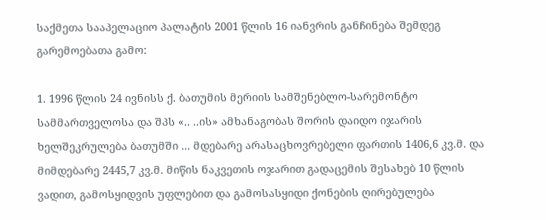საქმეთა სააპელაციო პალატის 2001 წლის 16 იანვრის განჩინება შემდეგ გარემოებათა გამო:

1. 1996 წლის 24 ივნისს ქ. ბათუმის მერიის სამშენებლო-სარემონტო სამმართველოსა და შპს «.. ..ის» ამხანაგობას შორის დაიდო იჯარის ხელშეკრულება ბათუმში ... მდებარე არასაცხოვრებელი ფართის 1406,6 კვ.მ. და მიმდებარე 2445,7 კვ.მ. მიწის ნაკვეთის ოჯარით გადაცემის შესახებ 10 წლის ვადით, გამოსყიდვის უფლებით და გამოსასყიდი ქონების ღირებულება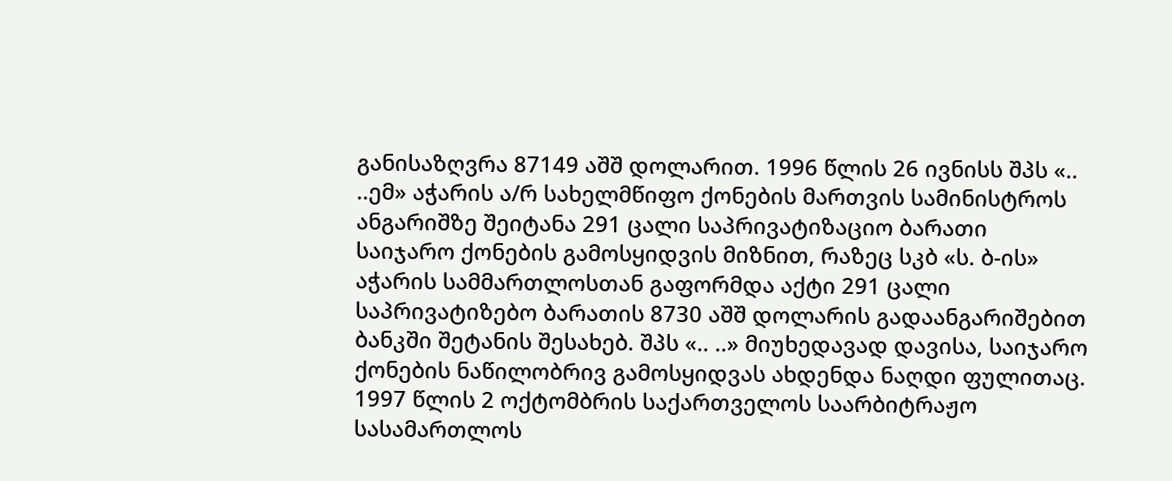განისაზღვრა 87149 აშშ დოლარით. 1996 წლის 26 ივნისს შპს «.. ..ემ» აჭარის ა/რ სახელმწიფო ქონების მართვის სამინისტროს ანგარიშზე შეიტანა 291 ცალი საპრივატიზაციო ბარათი საიჯარო ქონების გამოსყიდვის მიზნით, რაზეც სკბ «ს. ბ-ის» აჭარის სამმართლოსთან გაფორმდა აქტი 291 ცალი საპრივატიზებო ბარათის 8730 აშშ დოლარის გადაანგარიშებით ბანკში შეტანის შესახებ. შპს «.. ..» მიუხედავად დავისა, საიჯარო ქონების ნაწილობრივ გამოსყიდვას ახდენდა ნაღდი ფულითაც. 1997 წლის 2 ოქტომბრის საქართველოს საარბიტრაჟო სასამართლოს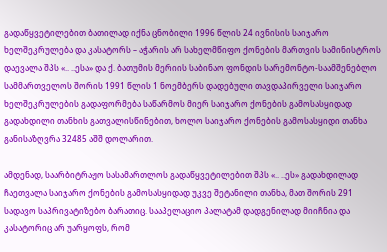გადაწყვეტილებით ბათილად იქნა ცნობილი 1996 წლის 24 ივნისის საიჯარო ხელშეკრულება და კასატორს – აჭარის არ სახელმწიფო ქონების მართვის სამინისტროს დაევალა შპს «.. ..ესა» და ქ. ბათუმის მერიის საბინაო ფონდის სარემონტო-საამშენებლო სამმართველოს შორის 1991 წლის 1 ნოემბერს დადებული თავდაპირველი საიჯარო ხელშეკრულების გადაფორმება საწარმოს მიერ საიჯარო ქონების გამოსასყიდად გადახდილი თანხის გათვალისწინებით, ხოლო საიჯარო ქონების გამოსასყიდი თანხა განისაზღვრა 32485 აშშ დოლარით.

ამდენად, საარბიტრაჟო სასამართლოს გადაწყვეტილებით შპს «.. ..ეს» გადახდილად ჩაეთვალა საიჯარო ქონების გამოსასყიდად უკვე შეტანილი თანხა, მათ შორის 291 სადავო საპრივატიზებო ბარათიც. სააპელაციო პალატამ დადგენილად მიიჩნია და კასატორიც არ უარყოფს, რომ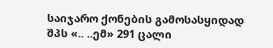საიჯარო ქონების გამოსასყიდად შპს «.. ..ემ» 291 ცალი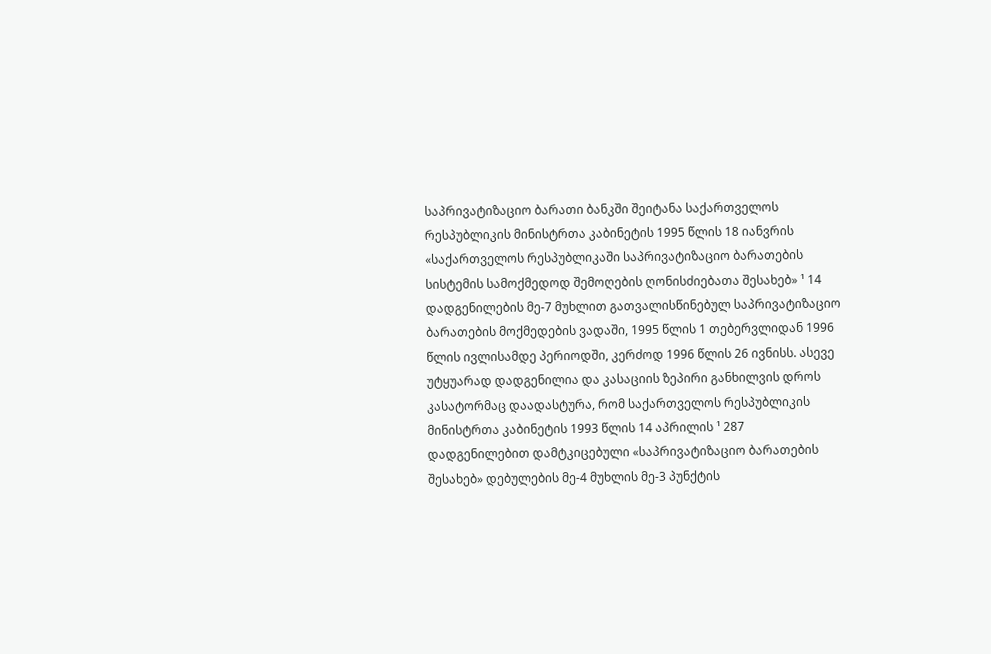საპრივატიზაციო ბარათი ბანკში შეიტანა საქართველოს რესპუბლიკის მინისტრთა კაბინეტის 1995 წლის 18 იანვრის «საქართველოს რესპუბლიკაში საპრივატიზაციო ბარათების სისტემის სამოქმედოდ შემოღების ღონისძიებათა შესახებ» ¹ 14 დადგენილების მე-7 მუხლით გათვალისწინებულ საპრივატიზაციო ბარათების მოქმედების ვადაში, 1995 წლის 1 თებერვლიდან 1996 წლის ივლისამდე პერიოდში, კერძოდ 1996 წლის 26 ივნისს. ასევე უტყუარად დადგენილია და კასაციის ზეპირი განხილვის დროს კასატორმაც დაადასტურა, რომ საქართველოს რესპუბლიკის მინისტრთა კაბინეტის 1993 წლის 14 აპრილის ¹ 287 დადგენილებით დამტკიცებული «საპრივატიზაციო ბარათების შესახებ» დებულების მე-4 მუხლის მე-3 პუნქტის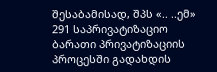შესაბამისად, შპს «.. ..ემ» 291 საპრივატიზაციო ბარათი პრივატიზაციის პროცესში გადახდის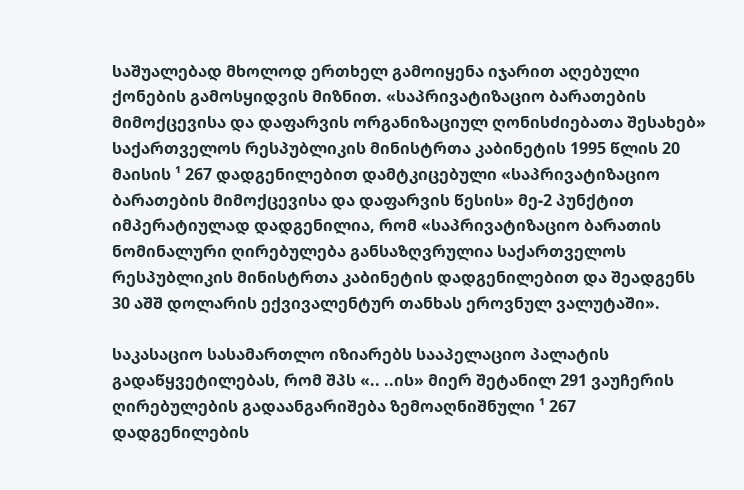საშუალებად მხოლოდ ერთხელ გამოიყენა იჯარით აღებული ქონების გამოსყიდვის მიზნით. «საპრივატიზაციო ბარათების მიმოქცევისა და დაფარვის ორგანიზაციულ ღონისძიებათა შესახებ» საქართველოს რესპუბლიკის მინისტრთა კაბინეტის 1995 წლის 20 მაისის ¹ 267 დადგენილებით დამტკიცებული «საპრივატიზაციო ბარათების მიმოქცევისა და დაფარვის წესის» მე-2 პუნქტით იმპერატიულად დადგენილია, რომ «საპრივატიზაციო ბარათის ნომინალური ღირებულება განსაზღვრულია საქართველოს რესპუბლიკის მინისტრთა კაბინეტის დადგენილებით და შეადგენს 30 აშშ დოლარის ექვივალენტურ თანხას ეროვნულ ვალუტაში».

საკასაციო სასამართლო იზიარებს სააპელაციო პალატის გადაწყვეტილებას, რომ შპს «.. ..ის» მიერ შეტანილ 291 ვაუჩერის ღირებულების გადაანგარიშება ზემოაღნიშნული ¹ 267 დადგენილების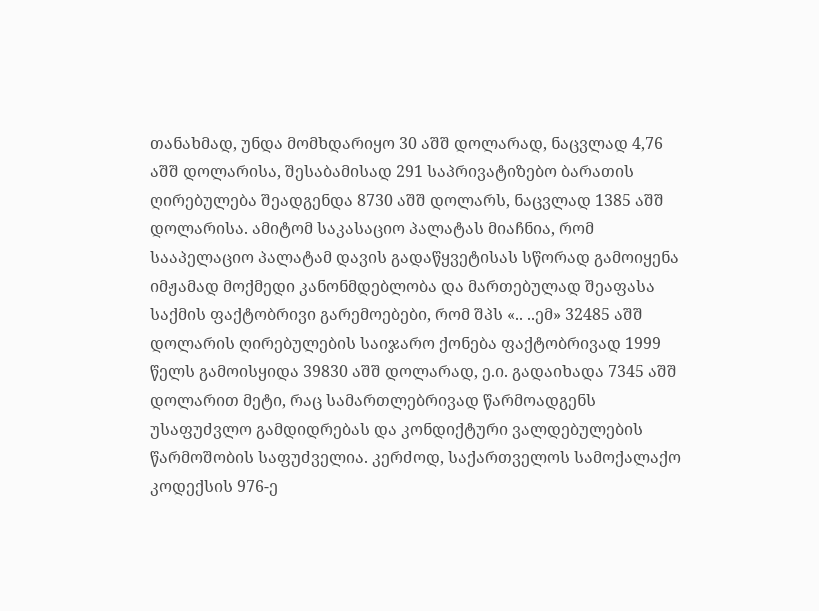თანახმად, უნდა მომხდარიყო 30 აშშ დოლარად, ნაცვლად 4,76 აშშ დოლარისა, შესაბამისად 291 საპრივატიზებო ბარათის ღირებულება შეადგენდა 8730 აშშ დოლარს, ნაცვლად 1385 აშშ დოლარისა. ამიტომ საკასაციო პალატას მიაჩნია, რომ სააპელაციო პალატამ დავის გადაწყვეტისას სწორად გამოიყენა იმჟამად მოქმედი კანონმდებლობა და მართებულად შეაფასა საქმის ფაქტობრივი გარემოებები, რომ შპს «.. ..ემ» 32485 აშშ დოლარის ღირებულების საიჯარო ქონება ფაქტობრივად 1999 წელს გამოისყიდა 39830 აშშ დოლარად, ე.ი. გადაიხადა 7345 აშშ დოლარით მეტი, რაც სამართლებრივად წარმოადგენს უსაფუძვლო გამდიდრებას და კონდიქტური ვალდებულების წარმოშობის საფუძველია. კერძოდ, საქართველოს სამოქალაქო კოდექსის 976-ე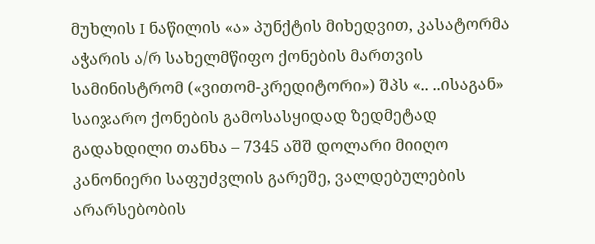მუხლის I ნაწილის «ა» პუნქტის მიხედვით, კასატორმა აჭარის ა/რ სახელმწიფო ქონების მართვის სამინისტრომ («ვითომ-კრედიტორი») შპს «.. ..ისაგან» საიჯარო ქონების გამოსასყიდად ზედმეტად გადახდილი თანხა – 7345 აშშ დოლარი მიიღო კანონიერი საფუძვლის გარეშე, ვალდებულების არარსებობის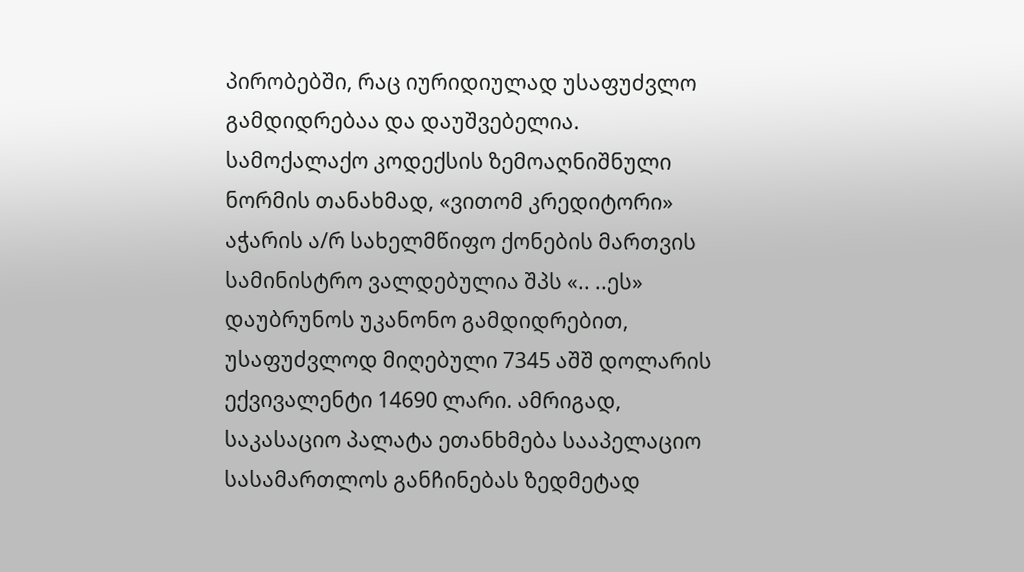პირობებში, რაც იურიდიულად უსაფუძვლო გამდიდრებაა და დაუშვებელია. სამოქალაქო კოდექსის ზემოაღნიშნული ნორმის თანახმად, «ვითომ კრედიტორი» აჭარის ა/რ სახელმწიფო ქონების მართვის სამინისტრო ვალდებულია შპს «.. ..ეს» დაუბრუნოს უკანონო გამდიდრებით, უსაფუძვლოდ მიღებული 7345 აშშ დოლარის ექვივალენტი 14690 ლარი. ამრიგად, საკასაციო პალატა ეთანხმება სააპელაციო სასამართლოს განჩინებას ზედმეტად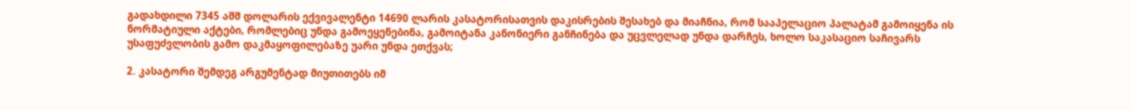გადახდილი 7345 აშშ დოლარის ექვივალენტი 14690 ლარის კასატორისათვის დაკისრების შესახებ და მიაჩნია, რომ სააპელაციო პალატამ გამოიყენა ის ნორმატიული აქტები, რომლებიც უნდა გამოეყენებინა, გამოიტანა კანონიერი განჩინება და უცვლელად უნდა დარჩეს, ხოლო საკასაციო საჩივარს უსაფუძვლობის გამო დაკმაყოფილებაზე უარი უნდა ეთქვას;

2. კასატორი შემდეგ არგუმენტად მიუთითებს იმ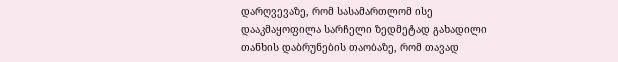დარღვევაზე, რომ სასამართლომ ისე დააკმაყოფილა სარჩელი ზედმეტად გახადილი თანხის დაბრუნების თაობაზე, რომ თავად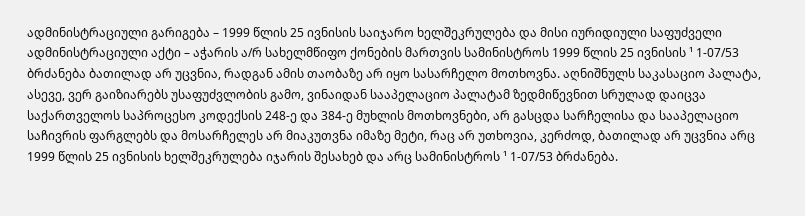ადმინისტრაციული გარიგება – 1999 წლის 25 ივნისის საიჯარო ხელშეკრულება და მისი იურიდიული საფუძველი ადმინისტრაციული აქტი – აჭარის ა/რ სახელმწიფო ქონების მართვის სამინისტროს 1999 წლის 25 ივნისის ¹ 1-07/53 ბრძანება ბათილად არ უცვნია, რადგან ამის თაობაზე არ იყო სასარჩელო მოთხოვნა. აღნიშნულს საკასაციო პალატა, ასევე, ვერ გაიზიარებს უსაფუძვლობის გამო, ვინაიდან სააპელაციო პალატამ ზედმიწევნით სრულად დაიცვა საქართველოს საპროცესო კოდექსის 248-ე და 384-ე მუხლის მოთხოვნები, არ გასცდა სარჩელისა და სააპელაციო საჩივრის ფარგლებს და მოსარჩელეს არ მიაკუთვნა იმაზე მეტი, რაც არ უთხოვია, კერძოდ, ბათილად არ უცვნია არც 1999 წლის 25 ივნისის ხელშეკრულება იჯარის შესახებ და არც სამინისტროს ¹ 1-07/53 ბრძანება.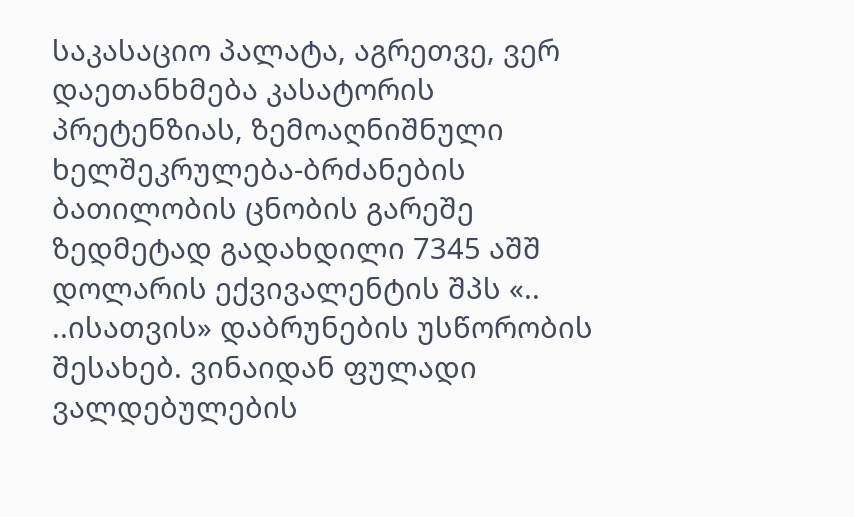საკასაციო პალატა, აგრეთვე, ვერ დაეთანხმება კასატორის პრეტენზიას, ზემოაღნიშნული ხელშეკრულება-ბრძანების ბათილობის ცნობის გარეშე ზედმეტად გადახდილი 7345 აშშ დოლარის ექვივალენტის შპს «.. ..ისათვის» დაბრუნების უსწორობის შესახებ. ვინაიდან ფულადი ვალდებულების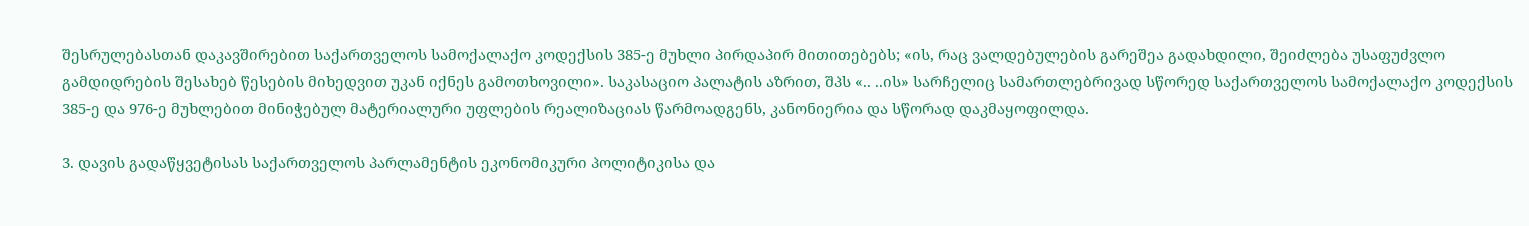შესრულებასთან დაკავშირებით საქართველოს სამოქალაქო კოდექსის 385-ე მუხლი პირდაპირ მითითებებს; «ის, რაც ვალდებულების გარეშეა გადახდილი, შეიძლება უსაფუძვლო გამდიდრების შესახებ წესების მიხედვით უკან იქნეს გამოთხოვილი». საკასაციო პალატის აზრით, შპს «.. ..ის» სარჩელიც სამართლებრივად სწორედ საქართველოს სამოქალაქო კოდექსის 385-ე და 976-ე მუხლებით მინიჭებულ მატერიალური უფლების რეალიზაციას წარმოადგენს, კანონიერია და სწორად დაკმაყოფილდა.

3. დავის გადაწყვეტისას საქართველოს პარლამენტის ეკონომიკური პოლიტიკისა და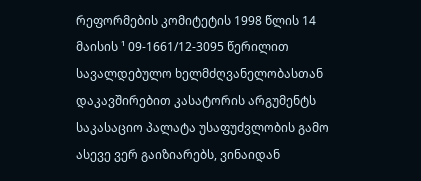რეფორმების კომიტეტის 1998 წლის 14 მაისის ¹ 09-1661/12-3095 წერილით სავალდებულო ხელმძღვანელობასთან დაკავშირებით კასატორის არგუმენტს საკასაციო პალატა უსაფუძვლობის გამო ასევე ვერ გაიზიარებს, ვინაიდან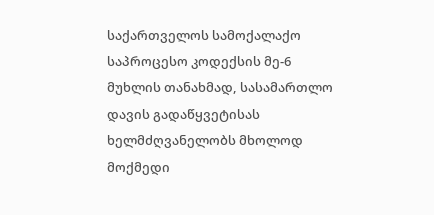საქართველოს სამოქალაქო საპროცესო კოდექსის მე-6 მუხლის თანახმად, სასამართლო დავის გადაწყვეტისას ხელმძღვანელობს მხოლოდ მოქმედი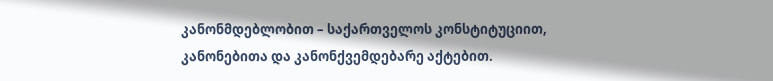კანონმდებლობით – საქართველოს კონსტიტუციით, კანონებითა და კანონქვემდებარე აქტებით.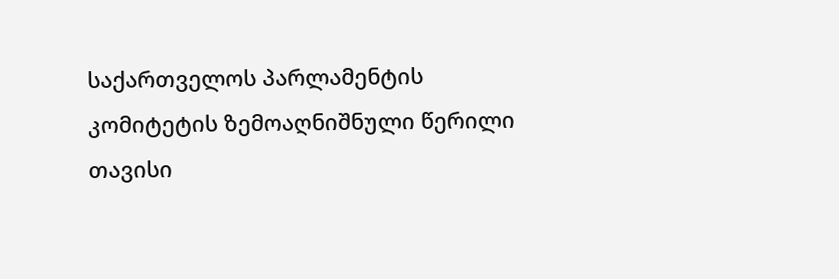საქართველოს პარლამენტის კომიტეტის ზემოაღნიშნული წერილი თავისი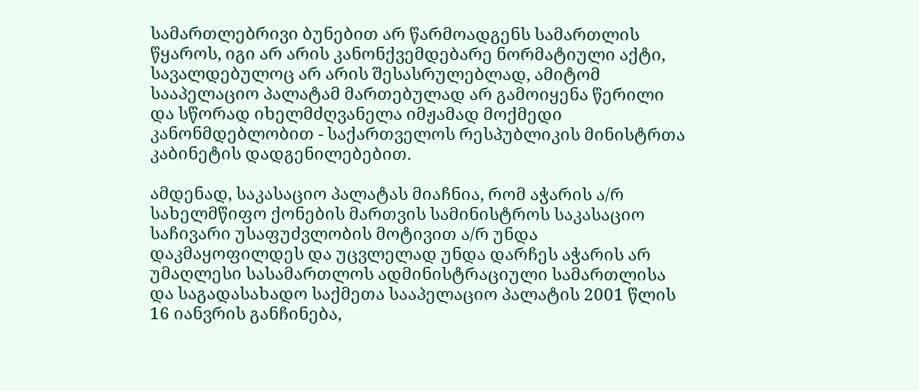სამართლებრივი ბუნებით არ წარმოადგენს სამართლის წყაროს, იგი არ არის კანონქვემდებარე ნორმატიული აქტი, სავალდებულოც არ არის შესასრულებლად, ამიტომ სააპელაციო პალატამ მართებულად არ გამოიყენა წერილი და სწორად იხელმძღვანელა იმჟამად მოქმედი კანონმდებლობით - საქართველოს რესპუბლიკის მინისტრთა კაბინეტის დადგენილებებით.

ამდენად, საკასაციო პალატას მიაჩნია, რომ აჭარის ა/რ სახელმწიფო ქონების მართვის სამინისტროს საკასაციო საჩივარი უსაფუძვლობის მოტივით ა/რ უნდა დაკმაყოფილდეს და უცვლელად უნდა დარჩეს აჭარის არ უმაღლესი სასამართლოს ადმინისტრაციული სამართლისა და საგადასახადო საქმეთა სააპელაციო პალატის 2001 წლის 16 იანვრის განჩინება,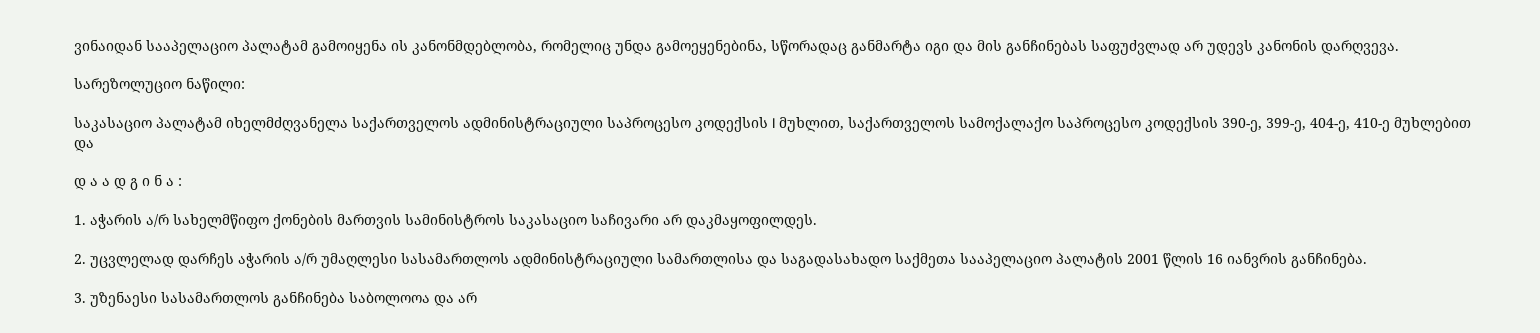ვინაიდან სააპელაციო პალატამ გამოიყენა ის კანონმდებლობა, რომელიც უნდა გამოეყენებინა, სწორადაც განმარტა იგი და მის განჩინებას საფუძვლად არ უდევს კანონის დარღვევა.

სარეზოლუციო ნაწილი:

საკასაციო პალატამ იხელმძღვანელა საქართველოს ადმინისტრაციული საპროცესო კოდექსის I მუხლით, საქართველოს სამოქალაქო საპროცესო კოდექსის 390-ე, 399-ე, 404-ე, 410-ე მუხლებით და

დ ა ა დ გ ი ნ ა :

1. აჭარის ა/რ სახელმწიფო ქონების მართვის სამინისტროს საკასაციო საჩივარი არ დაკმაყოფილდეს.

2. უცვლელად დარჩეს აჭარის ა/რ უმაღლესი სასამართლოს ადმინისტრაციული სამართლისა და საგადასახადო საქმეთა სააპელაციო პალატის 2001 წლის 16 იანვრის განჩინება.

3. უზენაესი სასამართლოს განჩინება საბოლოოა და არ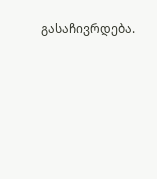გასაჩივრდება.